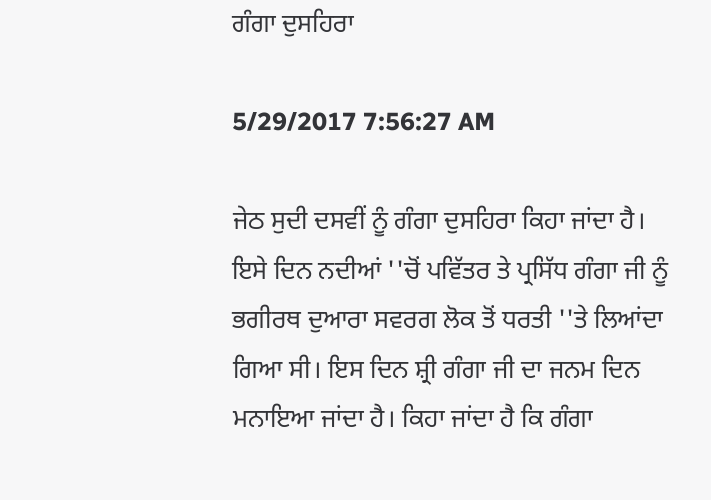ਗੰਗਾ ਦੁਸਹਿਰਾ

5/29/2017 7:56:27 AM

ਜੇਠ ਸੁਦੀ ਦਸਵੀਂ ਨੂੰ ਗੰਗਾ ਦੁਸਹਿਰਾ ਕਿਹਾ ਜਾਂਦਾ ਹੈ। ਇਸੇ ਦਿਨ ਨਦੀਆਂ ''ਚੋਂ ਪਵਿੱਤਰ ਤੇ ਪ੍ਰਸਿੱਧ ਗੰਗਾ ਜੀ ਨੂੰ ਭਗੀਰਥ ਦੁਆਰਾ ਸਵਰਗ ਲੋਕ ਤੋਂ ਧਰਤੀ ''ਤੇ ਲਿਆਂਦਾ ਗਿਆ ਸੀ। ਇਸ ਦਿਨ ਸ਼੍ਰੀ ਗੰਗਾ ਜੀ ਦਾ ਜਨਮ ਦਿਨ ਮਨਾਇਆ ਜਾਂਦਾ ਹੈ। ਕਿਹਾ ਜਾਂਦਾ ਹੈ ਕਿ ਗੰਗਾ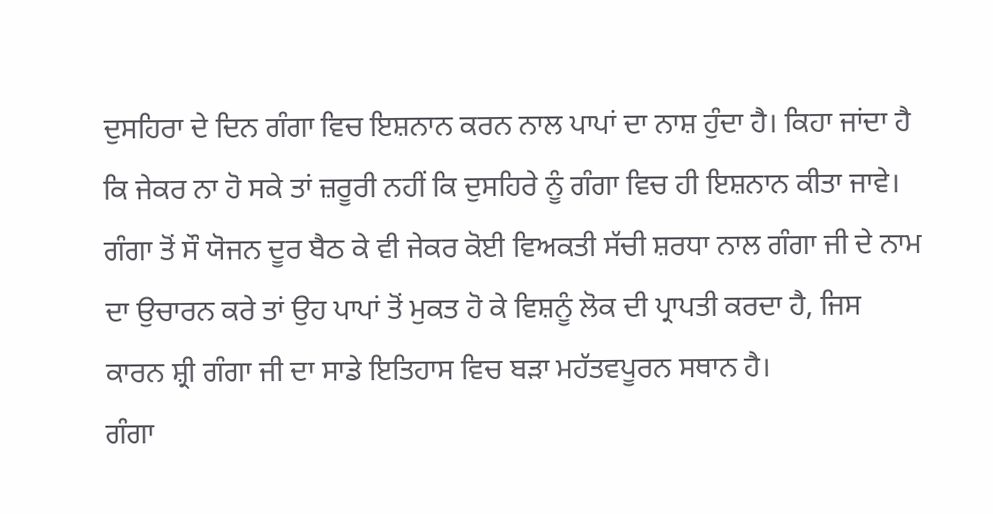ਦੁਸਹਿਰਾ ਦੇ ਦਿਨ ਗੰਗਾ ਵਿਚ ਇਸ਼ਨਾਨ ਕਰਨ ਨਾਲ ਪਾਪਾਂ ਦਾ ਨਾਸ਼ ਹੁੰਦਾ ਹੈ। ਕਿਹਾ ਜਾਂਦਾ ਹੈ ਕਿ ਜੇਕਰ ਨਾ ਹੋ ਸਕੇ ਤਾਂ ਜ਼ਰੂਰੀ ਨਹੀਂ ਕਿ ਦੁਸਹਿਰੇ ਨੂੰ ਗੰਗਾ ਵਿਚ ਹੀ ਇਸ਼ਨਾਨ ਕੀਤਾ ਜਾਵੇ। ਗੰਗਾ ਤੋਂ ਸੌ ਯੋਜਨ ਦੂਰ ਬੈਠ ਕੇ ਵੀ ਜੇਕਰ ਕੋਈ ਵਿਅਕਤੀ ਸੱਚੀ ਸ਼ਰਧਾ ਨਾਲ ਗੰਗਾ ਜੀ ਦੇ ਨਾਮ ਦਾ ਉਚਾਰਨ ਕਰੇ ਤਾਂ ਉਹ ਪਾਪਾਂ ਤੋਂ ਮੁਕਤ ਹੋ ਕੇ ਵਿਸ਼ਨੂੰ ਲੋਕ ਦੀ ਪ੍ਰਾਪਤੀ ਕਰਦਾ ਹੈ, ਜਿਸ ਕਾਰਨ ਸ਼੍ਰੀ ਗੰਗਾ ਜੀ ਦਾ ਸਾਡੇ ਇਤਿਹਾਸ ਵਿਚ ਬੜਾ ਮਹੱਤਵਪੂਰਨ ਸਥਾਨ ਹੈ।
ਗੰਗਾ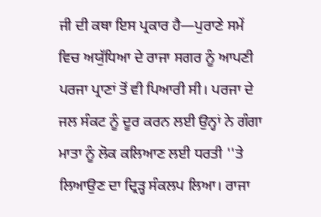ਜੀ ਦੀ ਕਥਾ ਇਸ ਪ੍ਰਕਾਰ ਹੈ—ਪੁਰਾਣੇ ਸਮੇਂ ਵਿਚ ਅਯੁੱਧਿਆ ਦੇ ਰਾਜਾ ਸਗਰ ਨੂੰ ਆਪਣੀ ਪਰਜਾ ਪ੍ਰਾਣਾਂ ਤੋਂ ਵੀ ਪਿਆਰੀ ਸੀ। ਪਰਜਾ ਦੇ ਜਲ ਸੰਕਟ ਨੂੰ ਦੂਰ ਕਰਨ ਲਈ ਉਨ੍ਹਾਂ ਨੇ ਗੰਗਾ ਮਾਤਾ ਨੂੰ ਲੋਕ ਕਲਿਆਣ ਲਈ ਧਰਤੀ ''ਤੇ ਲਿਆਉਣ ਦਾ ਦ੍ਰਿੜ੍ਹ ਸੰਕਲਪ ਲਿਆ। ਰਾਜਾ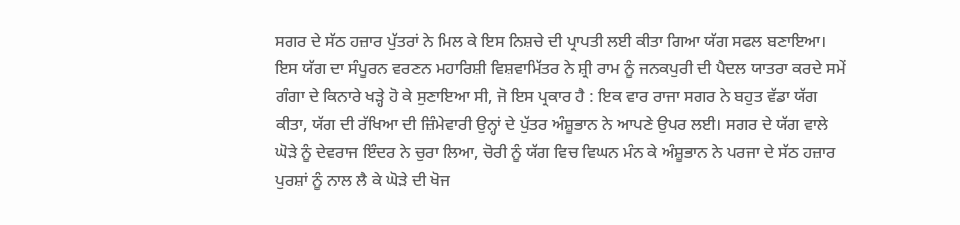ਸਗਰ ਦੇ ਸੱਠ ਹਜ਼ਾਰ ਪੁੱਤਰਾਂ ਨੇ ਮਿਲ ਕੇ ਇਸ ਨਿਸ਼ਚੇ ਦੀ ਪ੍ਰਾਪਤੀ ਲਈ ਕੀਤਾ ਗਿਆ ਯੱਗ ਸਫਲ ਬਣਾਇਆ। ਇਸ ਯੱਗ ਦਾ ਸੰਪੂਰਨ ਵਰਣਨ ਮਹਾਰਿਸ਼ੀ ਵਿਸ਼ਵਾਮਿੱਤਰ ਨੇ ਸ਼੍ਰੀ ਰਾਮ ਨੂੰ ਜਨਕਪੁਰੀ ਦੀ ਪੈਦਲ ਯਾਤਰਾ ਕਰਦੇ ਸਮੇਂ ਗੰਗਾ ਦੇ ਕਿਨਾਰੇ ਖੜ੍ਹੇ ਹੋ ਕੇ ਸੁਣਾਇਆ ਸੀ, ਜੋ ਇਸ ਪ੍ਰਕਾਰ ਹੈ : ਇਕ ਵਾਰ ਰਾਜਾ ਸਗਰ ਨੇ ਬਹੁਤ ਵੱਡਾ ਯੱਗ ਕੀਤਾ, ਯੱਗ ਦੀ ਰੱਖਿਆ ਦੀ ਜ਼ਿੰਮੇਵਾਰੀ ਉਨ੍ਹਾਂ ਦੇ ਪੁੱਤਰ ਅੰਸ਼ੂਭਾਨ ਨੇ ਆਪਣੇ ਉਪਰ ਲਈ। ਸਗਰ ਦੇ ਯੱਗ ਵਾਲੇ ਘੋੜੇ ਨੂੰ ਦੇਵਰਾਜ ਇੰਦਰ ਨੇ ਚੁਰਾ ਲਿਆ, ਚੋਰੀ ਨੂੰ ਯੱਗ ਵਿਚ ਵਿਘਨ ਮੰਨ ਕੇ ਅੰਸ਼ੂਭਾਨ ਨੇ ਪਰਜਾ ਦੇ ਸੱਠ ਹਜ਼ਾਰ ਪੁਰਸ਼ਾਂ ਨੂੰ ਨਾਲ ਲੈ ਕੇ ਘੋੜੇ ਦੀ ਖੋਜ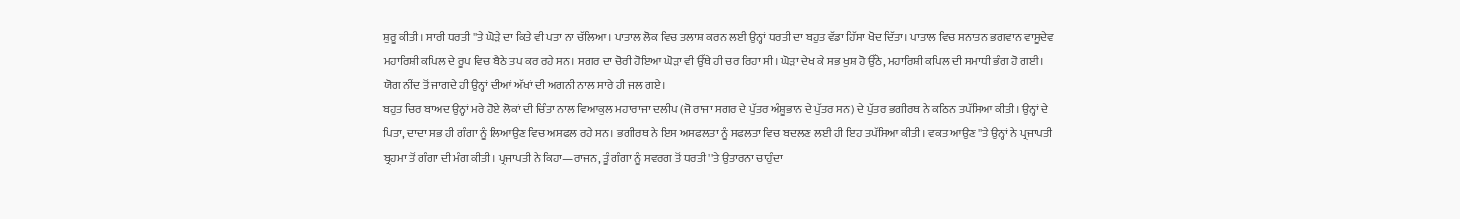ਸ਼ੁਰੂ ਕੀਤੀ। ਸਾਰੀ ਧਰਤੀ ''ਤੇ ਘੋੜੇ ਦਾ ਕਿਤੇ ਵੀ ਪਤਾ ਨਾ ਚੱਲਿਆ। ਪਾਤਾਲ ਲੋਕ ਵਿਚ ਤਲਾਸ਼ ਕਰਨ ਲਈ ਉਨ੍ਹਾਂ ਧਰਤੀ ਦਾ ਬਹੁਤ ਵੱਡਾ ਹਿੱਸਾ ਖੋਦ ਦਿੱਤਾ। ਪਾਤਾਲ ਵਿਚ ਸਨਾਤਨ ਭਗਵਾਨ ਵਾਸੂਦੇਵ ਮਹਾਰਿਸ਼ੀ ਕਪਿਲ ਦੇ ਰੂਪ ਵਿਚ ਬੈਠੇ ਤਪ ਕਰ ਰਹੇ ਸਨ। ਸਗਰ ਦਾ ਚੋਰੀ ਹੋਇਆ ਘੋੜਾ ਵੀ ਉੱਥੇ ਹੀ ਚਰ ਰਿਹਾ ਸੀ। ਘੋੜਾ ਦੇਖ ਕੇ ਸਭ ਖੁਸ਼ ਹੋ ਉੱਠੇ, ਮਹਾਰਿਸ਼ੀ ਕਪਿਲ ਦੀ ਸਮਾਧੀ ਭੰਗ ਹੋ ਗਈ। ਯੋਗ ਨੀਂਦ ਤੋਂ ਜਾਗਦੇ ਹੀ ਉਨ੍ਹਾਂ ਦੀਆਂ ਅੱਖਾਂ ਦੀ ਅਗਨੀ ਨਾਲ ਸਾਰੇ ਹੀ ਜਲ ਗਏ।
ਬਹੁਤ ਚਿਰ ਬਾਅਦ ਉਨ੍ਹਾਂ ਮਰੇ ਹੋਏ ਲੋਕਾਂ ਦੀ ਚਿੰਤਾ ਨਾਲ ਵਿਆਕੁਲ ਮਹਾਰਾਜਾ ਦਲੀਪ (ਜੋ ਰਾਜਾ ਸਗਰ ਦੇ ਪੁੱਤਰ ਅੰਸ਼ੂਭਾਨ ਦੇ ਪੁੱਤਰ ਸਨ) ਦੇ ਪੁੱਤਰ ਭਗੀਰਥ ਨੇ ਕਠਿਨ ਤਪੱਸਿਆ ਕੀਤੀ। ਉਨ੍ਹਾਂ ਦੇ ਪਿਤਾ, ਦਾਦਾ ਸਭ ਹੀ ਗੰਗਾ ਨੂੰ ਲਿਆਉਣ ਵਿਚ ਅਸਫਲ ਰਹੇ ਸਨ। ਭਗੀਰਥ ਨੇ ਇਸ ਅਸਫਲਤਾ ਨੂੰ ਸਫਲਤਾ ਵਿਚ ਬਦਲਣ ਲਈ ਹੀ ਇਹ ਤਪੱਸਿਆ ਕੀਤੀ। ਵਕਤ ਆਉਣ ''ਤੇ ਉਨ੍ਹਾਂ ਨੇ ਪ੍ਰਜਾਪਤੀ ਬ੍ਰਹਮਾ ਤੋਂ ਗੰਗਾ ਦੀ ਮੰਗ ਕੀਤੀ। ਪ੍ਰਜਾਪਤੀ ਨੇ ਕਿਹਾ—ਰਾਜਨ, ਤੂੰ ਗੰਗਾ ਨੂੰ ਸਵਰਗ ਤੋਂ ਧਰਤੀ ''ਤੇ ਉਤਾਰਨਾ ਚਾਹੁੰਦਾ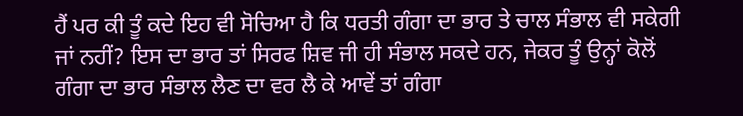ਹੈਂ ਪਰ ਕੀ ਤੂੰ ਕਦੇ ਇਹ ਵੀ ਸੋਚਿਆ ਹੈ ਕਿ ਧਰਤੀ ਗੰਗਾ ਦਾ ਭਾਰ ਤੇ ਚਾਲ ਸੰਭਾਲ ਵੀ ਸਕੇਗੀ ਜਾਂ ਨਹੀਂ? ਇਸ ਦਾ ਭਾਰ ਤਾਂ ਸਿਰਫ ਸ਼ਿਵ ਜੀ ਹੀ ਸੰਭਾਲ ਸਕਦੇ ਹਨ, ਜੇਕਰ ਤੂੰ ਉਨ੍ਹਾਂ ਕੋਲੋਂ ਗੰਗਾ ਦਾ ਭਾਰ ਸੰਭਾਲ ਲੈਣ ਦਾ ਵਰ ਲੈ ਕੇ ਆਵੇਂ ਤਾਂ ਗੰਗਾ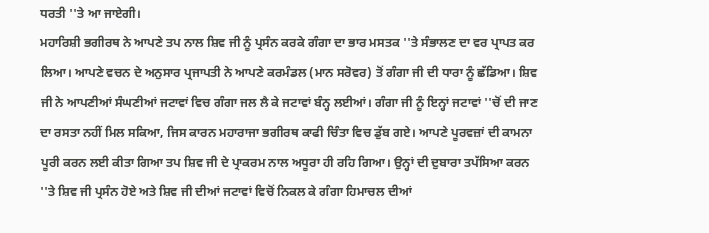ਧਰਤੀ ''ਤੇ ਆ ਜਾਏਗੀ।
ਮਹਾਰਿਸ਼ੀ ਭਗੀਰਥ ਨੇ ਆਪਣੇ ਤਪ ਨਾਲ ਸ਼ਿਵ ਜੀ ਨੂੰ ਪ੍ਰਸੰਨ ਕਰਕੇ ਗੰਗਾ ਦਾ ਭਾਰ ਮਸਤਕ ''ਤੇ ਸੰਭਾਲਣ ਦਾ ਵਰ ਪ੍ਰਾਪਤ ਕਰ ਲਿਆ। ਆਪਣੇ ਵਚਨ ਦੇ ਅਨੁਸਾਰ ਪ੍ਰਜਾਪਤੀ ਨੇ ਆਪਣੇ ਕਰਮੰਡਲ (ਮਾਨ ਸਰੋਵਰ) ਤੋਂ ਗੰਗਾ ਜੀ ਦੀ ਧਾਰਾ ਨੂੰ ਛੱਡਿਆ। ਸ਼ਿਵ ਜੀ ਨੇ ਆਪਣੀਆਂ ਸੰਘਣੀਆਂ ਜਟਾਵਾਂ ਵਿਚ ਗੰਗਾ ਜਲ ਲੈ ਕੇ ਜਟਾਵਾਂ ਬੰਨ੍ਹ ਲਈਆਂ। ਗੰਗਾ ਜੀ ਨੂੰ ਇਨ੍ਹਾਂ ਜਟਾਵਾਂ ''ਚੋਂ ਦੀ ਜਾਣ ਦਾ ਰਸਤਾ ਨਹੀਂ ਮਿਲ ਸਕਿਆ, ਜਿਸ ਕਾਰਨ ਮਹਾਰਾਜਾ ਭਗੀਰਥ ਕਾਫੀ ਚਿੰਤਾ ਵਿਚ ਡੁੱਬ ਗਏ। ਆਪਣੇ ਪੂਰਵਜ਼ਾਂ ਦੀ ਕਾਮਨਾ ਪੂਰੀ ਕਰਨ ਲਈ ਕੀਤਾ ਗਿਆ ਤਪ ਸ਼ਿਵ ਜੀ ਦੇ ਪ੍ਰਾਕਰਮ ਨਾਲ ਅਧੂਰਾ ਹੀ ਰਹਿ ਗਿਆ। ਉਨ੍ਹਾਂ ਦੀ ਦੁਬਾਰਾ ਤਪੱਸਿਆ ਕਰਨ ''ਤੇ ਸ਼ਿਵ ਜੀ ਪ੍ਰਸੰਨ ਹੋਏ ਅਤੇ ਸ਼ਿਵ ਜੀ ਦੀਆਂ ਜਟਾਵਾਂ ਵਿਚੋਂ ਨਿਕਲ ਕੇ ਗੰਗਾ ਹਿਮਾਚਲ ਦੀਆਂ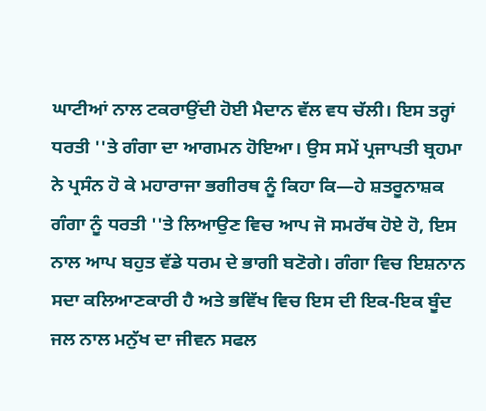ਘਾਟੀਆਂ ਨਾਲ ਟਕਰਾਉਂਦੀ ਹੋਈ ਮੈਦਾਨ ਵੱਲ ਵਧ ਚੱਲੀ। ਇਸ ਤਰ੍ਹਾਂ ਧਰਤੀ ''ਤੇ ਗੰਗਾ ਦਾ ਆਗਮਨ ਹੋਇਆ। ਉਸ ਸਮੇਂ ਪ੍ਰਜਾਪਤੀ ਬ੍ਰਹਮਾ ਨੇ ਪ੍ਰਸੰਨ ਹੋ ਕੇ ਮਹਾਰਾਜਾ ਭਗੀਰਥ ਨੂੰ ਕਿਹਾ ਕਿ—ਹੇ ਸ਼ਤਰੂਨਾਸ਼ਕ ਗੰਗਾ ਨੂੰ ਧਰਤੀ ''ਤੇ ਲਿਆਉਣ ਵਿਚ ਆਪ ਜੋ ਸਮਰੱਥ ਹੋਏ ਹੋ, ਇਸ ਨਾਲ ਆਪ ਬਹੁਤ ਵੱਡੇ ਧਰਮ ਦੇ ਭਾਗੀ ਬਣੋਗੇ। ਗੰਗਾ ਵਿਚ ਇਸ਼ਨਾਨ ਸਦਾ ਕਲਿਆਣਕਾਰੀ ਹੈ ਅਤੇ ਭਵਿੱਖ ਵਿਚ ਇਸ ਦੀ ਇਕ-ਇਕ ਬੂੰਦ ਜਲ ਨਾਲ ਮਨੁੱਖ ਦਾ ਜੀਵਨ ਸਫਲ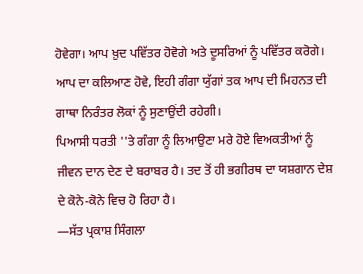ਹੋਵੇਗਾ। ਆਪ ਖ਼ੁਦ ਪਵਿੱਤਰ ਹੋਵੋਗੇ ਅਤੇ ਦੂਸਰਿਆਂ ਨੂੰ ਪਵਿੱਤਰ ਕਰੋਗੇ। ਆਪ ਦਾ ਕਲਿਆਣ ਹੋਵੇ, ਇਹੀ ਗੰਗਾ ਯੁੱਗਾਂ ਤਕ ਆਪ ਦੀ ਮਿਹਨਤ ਦੀ ਗਾਥਾ ਨਿਰੰਤਰ ਲੋਕਾਂ ਨੂੰ ਸੁਣਾਉਂਦੀ ਰਹੇਗੀ।
ਪਿਆਸੀ ਧਰਤੀ ''ਤੇ ਗੰਗਾ ਨੂੰ ਲਿਆਉਣਾ ਮਰੇ ਹੋਏ ਵਿਅਕਤੀਆਂ ਨੂੰ ਜੀਵਨ ਦਾਨ ਦੇਣ ਦੇ ਬਰਾਬਰ ਹੈ। ਤਦ ਤੋਂ ਹੀ ਭਗੀਰਥ ਦਾ ਯਸ਼ਗਾਨ ਦੇਸ਼ ਦੇ ਕੋਨੇ-ਕੋਨੇ ਵਿਚ ਹੋ ਰਿਹਾ ਹੈ।
—ਸੱਤ ਪ੍ਰਕਾਸ਼ ਸਿੰਗਲਾ